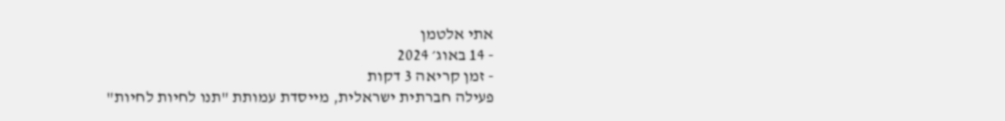אתי אלטמן
- 14 באוג׳ 2024
- זמן קריאה 3 דקות
פעילה חברתית ישראלית, מייסדת עמותת "תנו לחיות לחיות"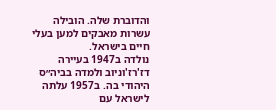והדוברת שלה. הובילה עשרות מאבקים למען בעלי חיים בישראל.
נולדה ב1947 בעיירה דז'רז'וניוב ולמדה בביה״ס היהודי בה. ב1957 עלתה לישראל עם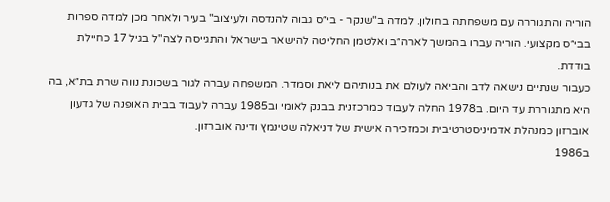הוריה והתגוררה עם משפחתה בחולון. למדה ב"שנקר - בי״ס גבוה להנדסה ולעיצוב" בעיר ולאחר מכן למדה ספרות בבי״ס מקצועי. הוריה עברו בהמשך לארה״ב ואלטמן החליטה להישאר בישראל והתגייסה לצה"ל בגיל 17 כחיילת בודדת.
כעבור שנתיים נישאה לדב והביאה לעולם את בנותיהם ליאת וסמדר. המשפחה עברה לגור בשכונת נווה שרת בת״א, בה היא מתגוררת עד היום. ב1978 החלה לעבוד כמרכזנית בבנק לאומי וב1985 עברה לעבוד בבית האופנה של גדעון אוברזון כמנהלת אדמיניסטרטיבית וכמזכירה אישית של דניאלה שטינמץ ודינה אוברזון.
ב1986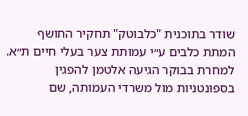שודר בתוכנית "כלבוטק" תחקיר החושף המתת כלבים ע״י עמותת צער בעלי חיים ת״א. למחרת בבוקר הגיעה אלטמן להפגין בספונטניות מול משרדי העמותה, שם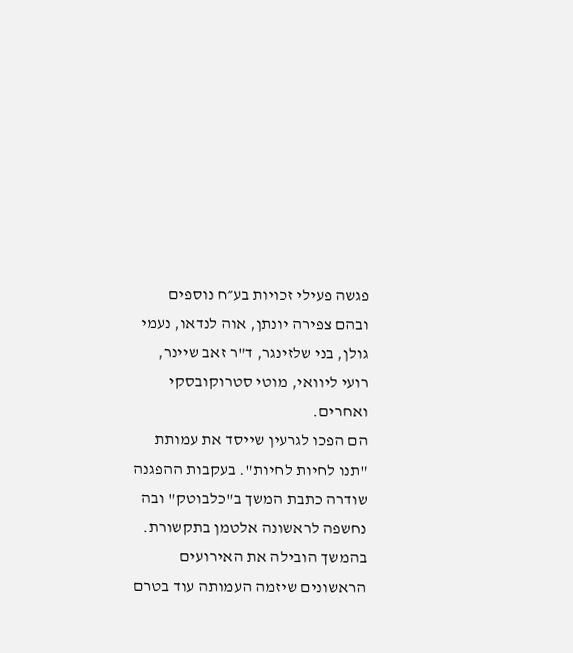פגשה פעילי זכויות בע״ח נוספים ובהם צפירה יונתן, אוה לנדאו, נעמי גולן, בני שלזינגר, ד"ר זאב שיינר, רועי ליוואי, מוטי סטרוקובסקי ואחרים.
הם הפכו לגרעין שייסד את עמותת "תנו לחיות לחיות". בעקבות ההפגנה שודרה כתבת המשך ב"כלבוטק" ובה נחשפה לראשונה אלטמן בתקשורת.
בהמשך הובילה את האירועים הראשונים שיזמה העמותה עוד בטרם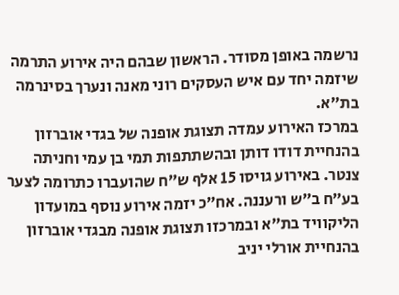נרשמה באופן מסודר. הראשון שבהם היה אירוע התרמה שיזמה יחד עם איש העסקים רוני מאנה ונערך בסינרמה בת״א.
במרכז האירוע עמדה תצוגת אופנה של בגדי אוברזון בהנחיית דודו דותן ובהשתתפות תמי בן עמי וחניתה צנטר. באירוע גויסו 15 אלף ש״ח שהועברו כתרומה לצער בע״ח ב״ש ורעננה. אח״כ יזמה אירוע נוסף במועדון הליקוויד בת״א ובמרכזו תצוגת אופנה מבגדי אוברזון בהנחיית אורלי יניב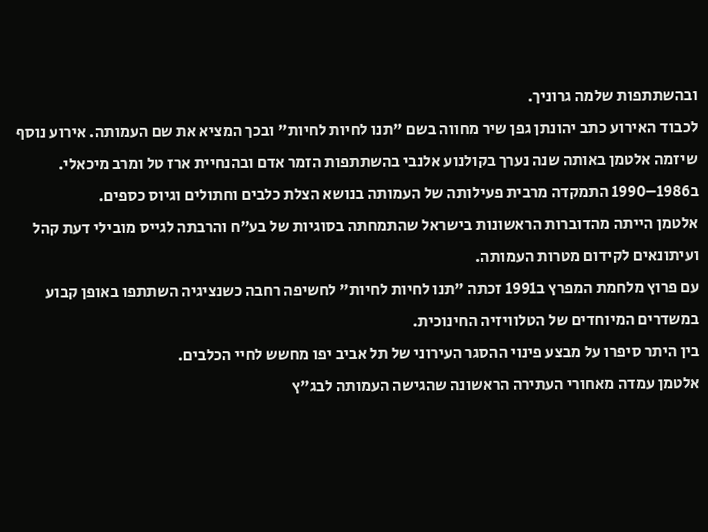ובהשתתפות שלמה גרוניך.
לכבוד האירוע כתב יהונתן גפן שיר מחווה בשם "תנו לחיות לחיות" ובכך המציא את שם העמותה. אירוע נוסף שיזמה אלטמן באותה שנה נערך בקולנוע אלנבי בהשתתפות הזמר אדם ובהנחיית ארז טל ומרב מיכאלי.
ב1986–1990 התמקדה מרבית פעילותה של העמותה בנושא הצלת כלבים וחתולים וגיוס כספים.
אלטמן הייתה מהדוברות הראשונות בישראל שהתמחתה בסוגיות של בע״ח והרבתה לגייס מובילי דעת קהל ועיתונאים לקידום מטרות העמותה.
עם פרוץ מלחמת המפרץ ב1991 זכתה "תנו לחיות לחיות" לחשיפה רחבה כשנציגיה השתתפו באופן קבוע במשדרים המיוחדים של הטלוויזיה החינוכית.
בין היתר סיפרו על מבצע פינוי ההסגר העירוני של תל אביב יפו מחשש לחיי הכלבים.
אלטמן עמדה מאחורי העתירה הראשונה שהגישה העמותה לבג"ץ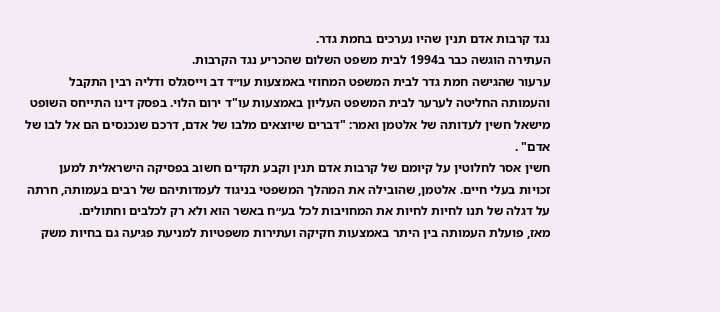נגד קרבות אדם תנין שהיו נערכים בחמת גדר.
העתירה הוגשה כבר ב1994 לבית משפט השלום שהכריע נגד הקרבות.
ערעור שהגישה חמת גדר לבית המשפט המחוזי באמצעות עו״ד דב וייסגלס ודליה רבין התקבל והעמותה החליטה לערער לבית המשפט העליון באמצעות עו"ד ירום הלוי. בפסק דינו התייחס השופט מישאל חשין לעדותה של אלטמן ואמר: "דברים שיוצאים מלבו של אדם, דרכם שנכנסים הם אל לבו של אדם" .
חשין אסר לחלוטין על קיומם של קרבות אדם תנין וקבע תקדים חשוב בפסיקה הישראלית למען זכויות בעלי חיים. אלטמן, שהובילה את המהלך המשפטי בניגוד לעמדותיהם של רבים בעמותה, חרתה על דגלה של תנו לחיות לחיות את המחויבות לכל בע״ח באשר הוא ולא רק לכלבים וחתולים.
מאז, פועלת העמותה בין היתר באמצעות חקיקה ועתירות משפטיות למניעת פגיעה גם בחיות משק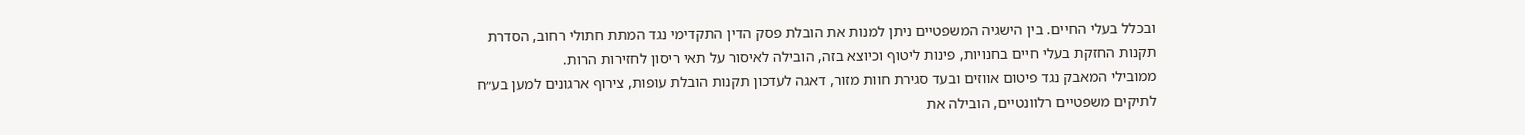ובכלל בעלי החיים. בין הישגיה המשפטיים ניתן למנות את הובלת פסק הדין התקדימי נגד המתת חתולי רחוב, הסדרת תקנות החזקת בעלי חיים בחנויות, פינות ליטוף וכיוצא בזה, הובילה לאיסור על תאי ריסון לחזירות הרות.
ממובילי המאבק נגד פיטום אווזים ובעד סגירת חוות מזור, דאגה לעדכון תקנות הובלת עופות, צירוף ארגונים למען בע״ח לתיקים משפטיים רלוונטיים, הובילה את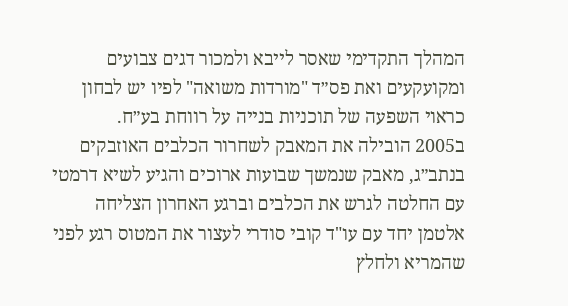המהלך התקדימי שאסר לייבא ולמכור דגים צבועים ומקועקעים ואת פס״ד "מורדות משואה" לפיו יש לבחון כראוי השפעה של תוכניות בנייה על רווחת בע״ח.
ב2005 הובילה את המאבק לשחרור הכלבים האוזבקים בנתב״ג, מאבק שנמשך שבועות ארוכים והגיע לשיא דרמטי עם החלטה לגרש את הכלבים וברגע האחרון הצליחה אלטמן יחד עם עו"ד קובי סודרי לעצור את המטוס רגע לפני שהמריא ולחלץ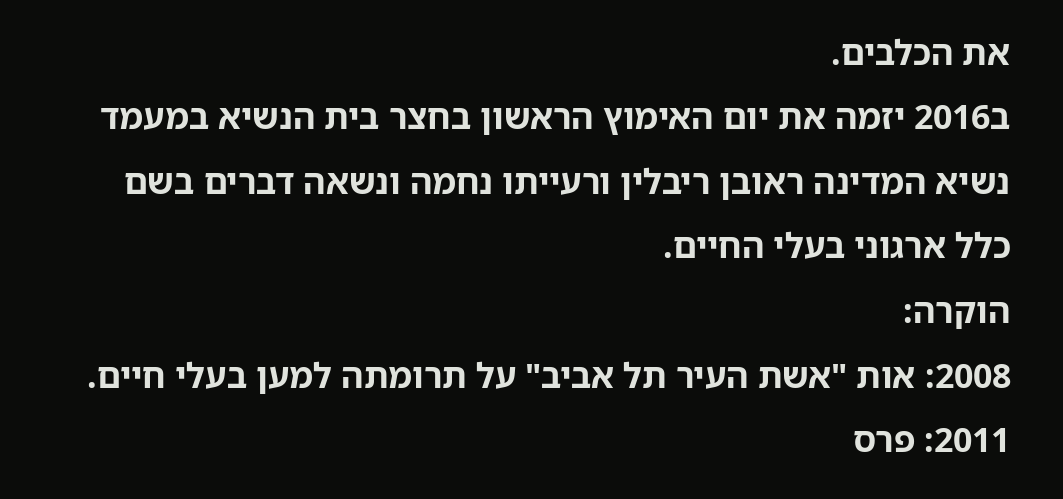את הכלבים.
ב2016 יזמה את יום האימוץ הראשון בחצר בית הנשיא במעמד נשיא המדינה ראובן ריבלין ורעייתו נחמה ונשאה דברים בשם כלל ארגוני בעלי החיים.
הוקרה:
2008: אות "אשת העיר תל אביב" על תרומתה למען בעלי חיים.
2011: פרס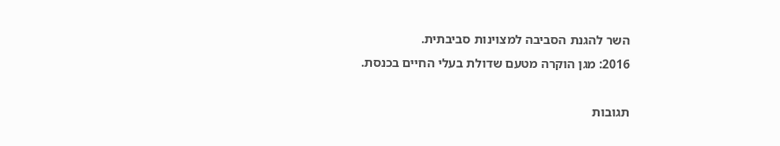השר להגנת הסביבה למצוינות סביבתית.
2016: מגן הוקרה מטעם שדולת בעלי החיים בכנסת.

תגובות